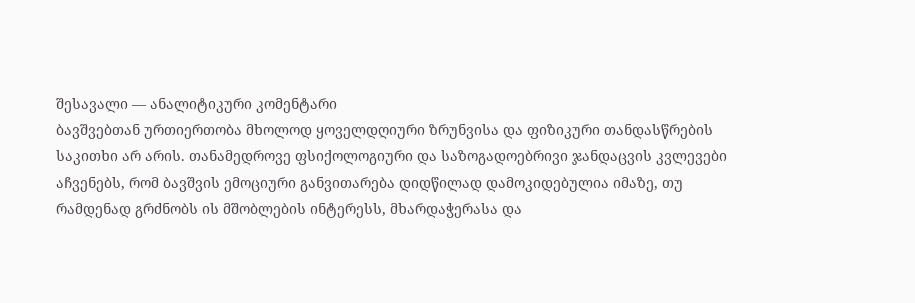შესავალი — ანალიტიკური კომენტარი
ბავშვებთან ურთიერთობა მხოლოდ ყოველდღიური ზრუნვისა და ფიზიკური თანდასწრების საკითხი არ არის. თანამედროვე ფსიქოლოგიური და საზოგადოებრივი ჯანდაცვის კვლევები აჩვენებს, რომ ბავშვის ემოციური განვითარება დიდწილად დამოკიდებულია იმაზე, თუ რამდენად გრძნობს ის მშობლების ინტერესს, მხარდაჭერასა და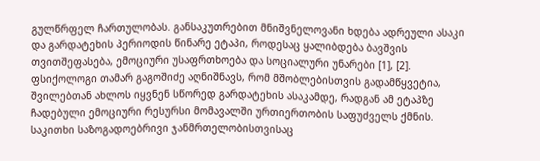გულწრფელ ჩართულობას. განსაკუთრებით მნიშვნელოვანი ხდება ადრეული ასაკი და გარდატეხის პერიოდის წინარე ეტაპი, როდესაც ყალიბდება ბავშვის თვითშეფასება, ემოციური უსაფრთხოება და სოციალური უნარები [1], [2].
ფსიქოლოგი თამარ გაგოშიძე აღნიშნავს, რომ მშობლებისთვის გადამწყვეტია, შვილებთან ახლოს იყვნენ სწორედ გარდატეხის ასაკამდე, რადგან ამ ეტაპზე ჩადებული ემოციური რესურსი მომავალში ურთიერთობის საფუძველს ქმნის. საკითხი საზოგადოებრივი ჯანმრთელობისთვისაც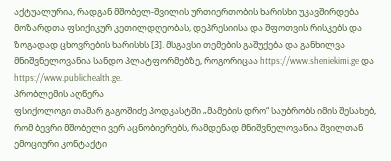აქტუალურია, რადგან მშობელ-შვილის ურთიერთობის ხარისხი უკავშირდება მოზარდთა ფსიქიკურ კეთილდღეობას, დეპრესიისა და შფოთვის რისკებს და ზოგადად ცხოვრების ხარისხს [3]. მსგავსი თემების გაშუქება და განხილვა მნიშვნელოვანია სანდო პლატფორმებზე, როგორიცაა https://www.sheniekimi.ge და https://www.publichealth.ge.
პრობლემის აღწერა
ფსიქოლოგი თამარ გაგოშიძე პოდკასტში „მამების დრო“ საუბრობს იმის შესახებ, რომ ბევრი მშობელი ვერ აცნობიერებს, რამდენად მნიშვნელოვანია შვილთან ემოციური კონტაქტი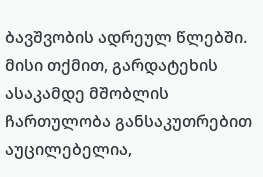ბავშვობის ადრეულ წლებში. მისი თქმით, გარდატეხის ასაკამდე მშობლის ჩართულობა განსაკუთრებით აუცილებელია,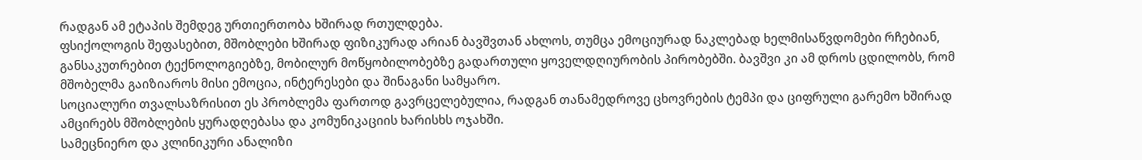რადგან ამ ეტაპის შემდეგ ურთიერთობა ხშირად რთულდება.
ფსიქოლოგის შეფასებით, მშობლები ხშირად ფიზიკურად არიან ბავშვთან ახლოს, თუმცა ემოციურად ნაკლებად ხელმისაწვდომები რჩებიან, განსაკუთრებით ტექნოლოგიებზე, მობილურ მოწყობილობებზე გადართული ყოველდღიურობის პირობებში. ბავშვი კი ამ დროს ცდილობს, რომ მშობელმა გაიზიაროს მისი ემოცია, ინტერესები და შინაგანი სამყარო.
სოციალური თვალსაზრისით ეს პრობლემა ფართოდ გავრცელებულია, რადგან თანამედროვე ცხოვრების ტემპი და ციფრული გარემო ხშირად ამცირებს მშობლების ყურადღებასა და კომუნიკაციის ხარისხს ოჯახში.
სამეცნიერო და კლინიკური ანალიზი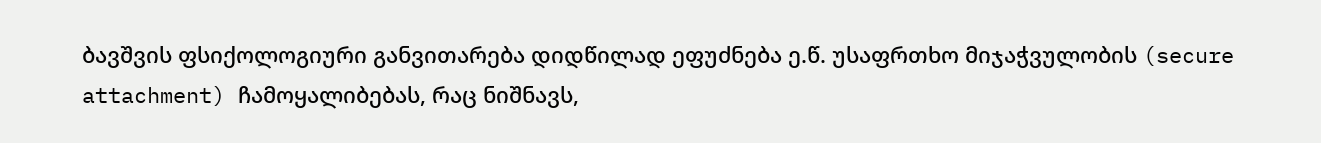ბავშვის ფსიქოლოგიური განვითარება დიდწილად ეფუძნება ე.წ. უსაფრთხო მიჯაჭვულობის (secure attachment) ჩამოყალიბებას, რაც ნიშნავს,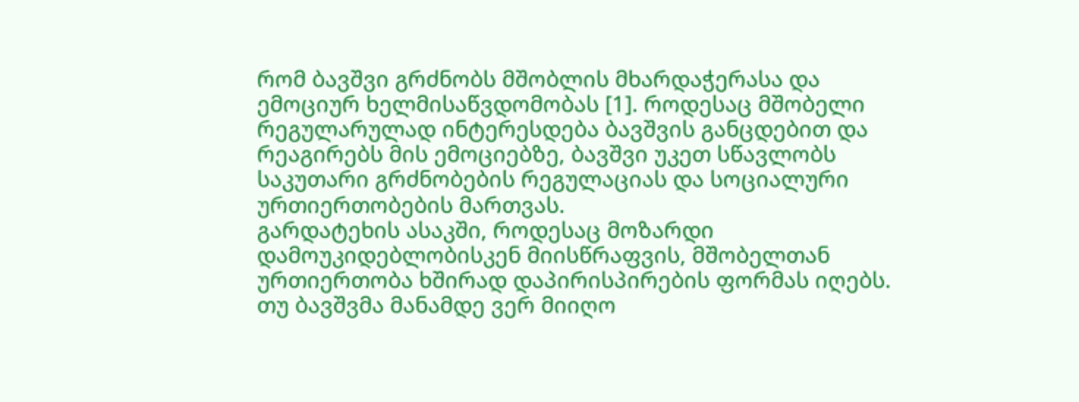რომ ბავშვი გრძნობს მშობლის მხარდაჭერასა და ემოციურ ხელმისაწვდომობას [1]. როდესაც მშობელი რეგულარულად ინტერესდება ბავშვის განცდებით და რეაგირებს მის ემოციებზე, ბავშვი უკეთ სწავლობს საკუთარი გრძნობების რეგულაციას და სოციალური ურთიერთობების მართვას.
გარდატეხის ასაკში, როდესაც მოზარდი დამოუკიდებლობისკენ მიისწრაფვის, მშობელთან ურთიერთობა ხშირად დაპირისპირების ფორმას იღებს. თუ ბავშვმა მანამდე ვერ მიიღო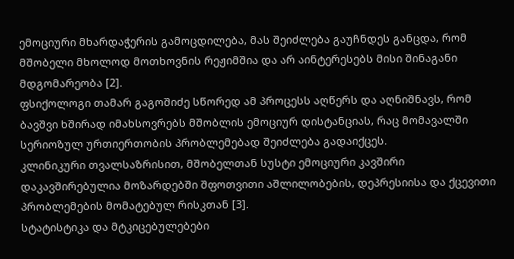ემოციური მხარდაჭერის გამოცდილება, მას შეიძლება გაუჩნდეს განცდა, რომ მშობელი მხოლოდ მოთხოვნის რეჟიმშია და არ აინტერესებს მისი შინაგანი მდგომარეობა [2].
ფსიქოლოგი თამარ გაგოშიძე სწორედ ამ პროცესს აღწერს და აღნიშნავს, რომ ბავშვი ხშირად იმახსოვრებს მშობლის ემოციურ დისტანციას, რაც მომავალში სერიოზულ ურთიერთობის პრობლემებად შეიძლება გადაიქცეს.
კლინიკური თვალსაზრისით, მშობელთან სუსტი ემოციური კავშირი დაკავშირებულია მოზარდებში შფოთვითი აშლილობების, დეპრესიისა და ქცევითი პრობლემების მომატებულ რისკთან [3].
სტატისტიკა და მტკიცებულებები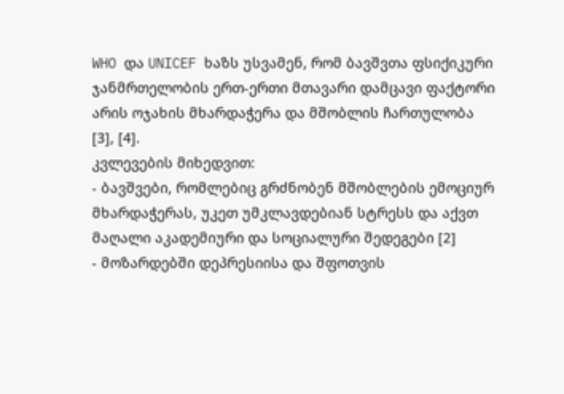WHO და UNICEF ხაზს უსვამენ, რომ ბავშვთა ფსიქიკური ჯანმრთელობის ერთ-ერთი მთავარი დამცავი ფაქტორი არის ოჯახის მხარდაჭერა და მშობლის ჩართულობა [3], [4].
კვლევების მიხედვით:
- ბავშვები, რომლებიც გრძნობენ მშობლების ემოციურ მხარდაჭერას, უკეთ უმკლავდებიან სტრესს და აქვთ მაღალი აკადემიური და სოციალური შედეგები [2]
- მოზარდებში დეპრესიისა და შფოთვის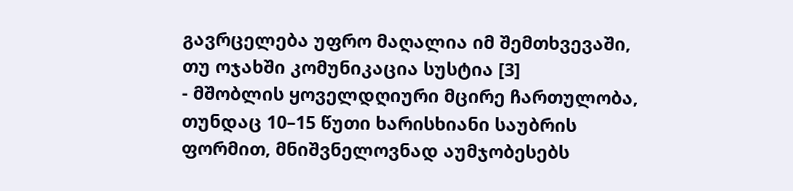გავრცელება უფრო მაღალია იმ შემთხვევაში, თუ ოჯახში კომუნიკაცია სუსტია [3]
- მშობლის ყოველდღიური მცირე ჩართულობა, თუნდაც 10–15 წუთი ხარისხიანი საუბრის ფორმით, მნიშვნელოვნად აუმჯობესებს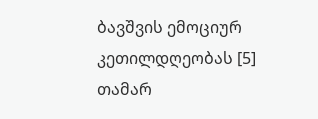ბავშვის ემოციურ კეთილდღეობას [5]
თამარ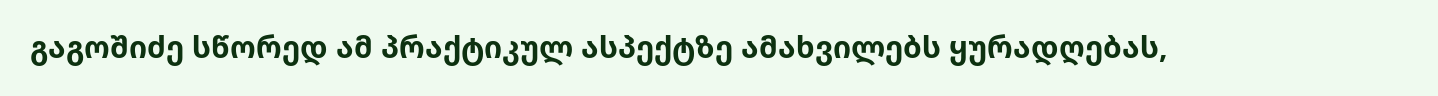გაგოშიძე სწორედ ამ პრაქტიკულ ასპექტზე ამახვილებს ყურადღებას,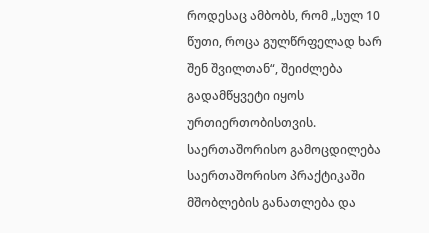როდესაც ამბობს, რომ „სულ 10 წუთი, როცა გულწრფელად ხარ შენ შვილთან“, შეიძლება გადამწყვეტი იყოს ურთიერთობისთვის.
საერთაშორისო გამოცდილება
საერთაშორისო პრაქტიკაში მშობლების განათლება და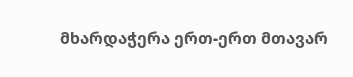მხარდაჭერა ერთ-ერთ მთავარ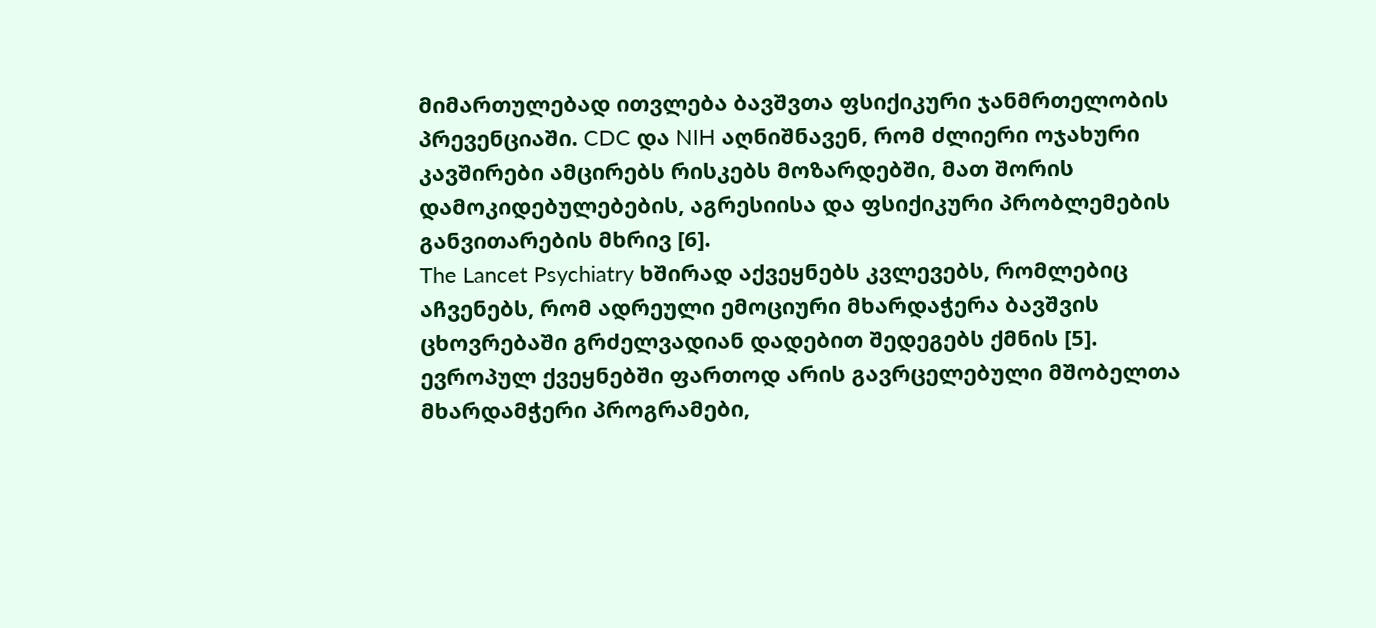მიმართულებად ითვლება ბავშვთა ფსიქიკური ჯანმრთელობის პრევენციაში. CDC და NIH აღნიშნავენ, რომ ძლიერი ოჯახური კავშირები ამცირებს რისკებს მოზარდებში, მათ შორის დამოკიდებულებების, აგრესიისა და ფსიქიკური პრობლემების განვითარების მხრივ [6].
The Lancet Psychiatry ხშირად აქვეყნებს კვლევებს, რომლებიც აჩვენებს, რომ ადრეული ემოციური მხარდაჭერა ბავშვის ცხოვრებაში გრძელვადიან დადებით შედეგებს ქმნის [5].
ევროპულ ქვეყნებში ფართოდ არის გავრცელებული მშობელთა მხარდამჭერი პროგრამები,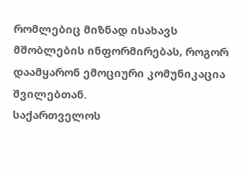რომლებიც მიზნად ისახავს მშობლების ინფორმირებას, როგორ დაამყარონ ემოციური კომუნიკაცია შვილებთან.
საქართველოს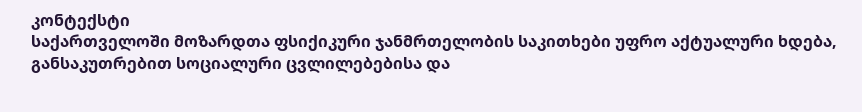კონტექსტი
საქართველოში მოზარდთა ფსიქიკური ჯანმრთელობის საკითხები უფრო აქტუალური ხდება, განსაკუთრებით სოციალური ცვლილებებისა და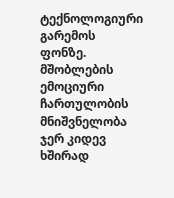ტექნოლოგიური გარემოს ფონზე. მშობლების ემოციური ჩართულობის მნიშვნელობა ჯერ კიდევ ხშირად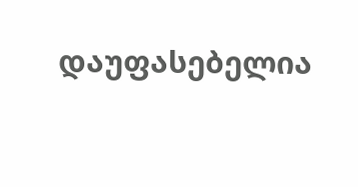დაუფასებელია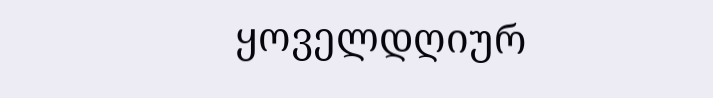ყოველდღიურ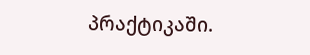პრაქტიკაში.